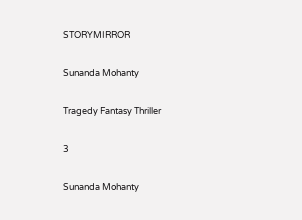STORYMIRROR

Sunanda Mohanty

Tragedy Fantasy Thriller

3

Sunanda Mohanty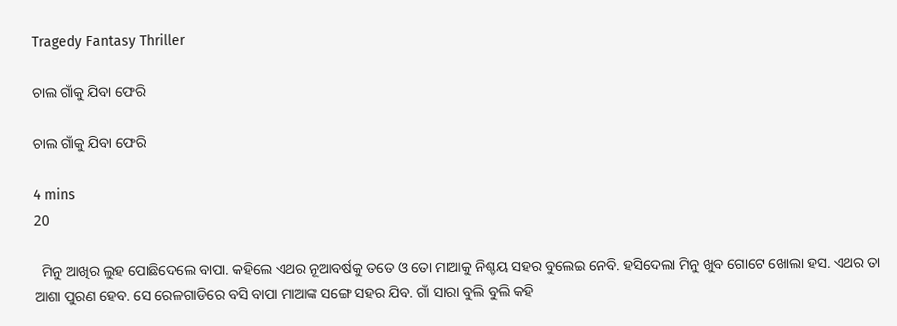Tragedy Fantasy Thriller

ଚାଲ ଗାଁକୁ ଯିବା ଫେରି

ଚାଲ ଗାଁକୁ ଯିବା ଫେରି

4 mins
20

  ମିନୁ ଆଖିର ଲୁହ ପୋଛିଦେଲେ ବାପା. କହିଲେ ଏଥର ନୂଆବର୍ଷକୁ ତତେ ଓ ତୋ ମାଆକୁ ନିଶ୍ଚୟ ସହର ବୁଲେଇ ନେବି. ହସିଦେଲା ମିନୁ ଖୁବ ଗୋଟେ ଖୋଲା ହସ. ଏଥର ତା ଆଶା ପୁରଣ ହେବ. ସେ ରେଳଗାଡିରେ ବସି ବାପା ମାଆଙ୍କ ସଙ୍ଗେ ସହର ଯିବ. ଗାଁ ସାରା ବୁଲି ବୁଲି କହି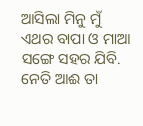ଆସିଲା ମିନୁ ମୁଁ ଏଥର ବାପା ଓ ମାଆ ସଙ୍ଗେ ସହର ଯିବି. ନେତି ଆଈ ତା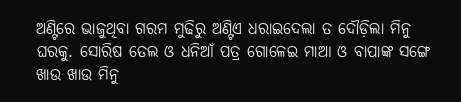ଅଣ୍ଟିରେ ଭାଜୁଥିବା ଗରମ ମୁଢିରୁ ଅଣ୍ଟିଏ ଧରାଇଦେଲା ତ ଦୌଡ଼ିଲା ମିନୁ ଘରକୁ. ସୋରିଷ ତେଲ ଓ ଧନିଆଁ ପତ୍ର ଗୋଳେଇ ମାଆ ଓ ବାପାଙ୍କ ସଙ୍ଗେ ଖାଉ ଖାଉ ମିନୁ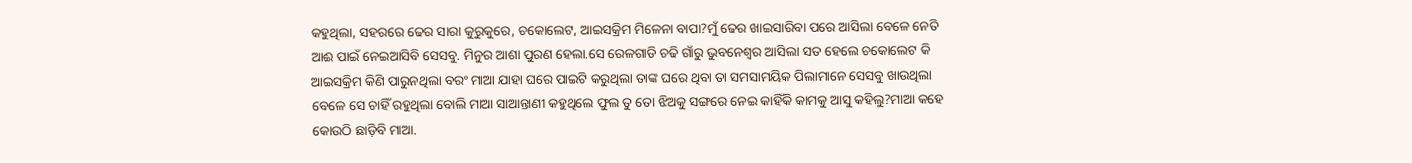କହୁଥିଲା, ସହରରେ ଢେର ସାରା କୁରୁକୁରେ, ଚକୋଲେଟ, ଆଇସକ୍ରିମ ମିଳେନା ବାପା?ମୁଁ ଢେର ଖାଇସାରିବା ପରେ ଆସିଲା ବେଳେ ନେତି ଆଈ ପାଇଁ ନେଇଆସିବି ସେସବୁ. ମିନୁର ଆଶା ପୁରଣ ହେଲା.ସେ ରେଳଗାଡି ଚଢି ଗାଁରୁ ଭୁବନେଶ୍ୱର ଆସିଲା ସତ ହେଲେ ଚକୋଲେଟ କି ଆଇସକ୍ରିମ କିଣି ପାରୁନଥିଲା ବରଂ ମାଆ ଯାହା ଘରେ ପାଇଟି କରୁଥିଲା ତାଙ୍କ ଘରେ ଥିବା ତା ସମସାମୟିକ ପିଲାମାନେ ସେସବୁ ଖାଉଥିଲା ବେଳେ ସେ ଚାହିଁ ରହୁଥିଲା ବୋଲି ମାଆ ସାଆନ୍ତାଣୀ କହୁଥିଲେ ଫୁଲ ତୁ ତୋ ଝିଅକୁ ସଙ୍ଗରେ ନେଇ କାହିଁକି କାମକୁ ଆସୁ କହିଲୁ?ମାଆ କହେ କୋଉଠି ଛାଡ଼ିବି ମାଆ.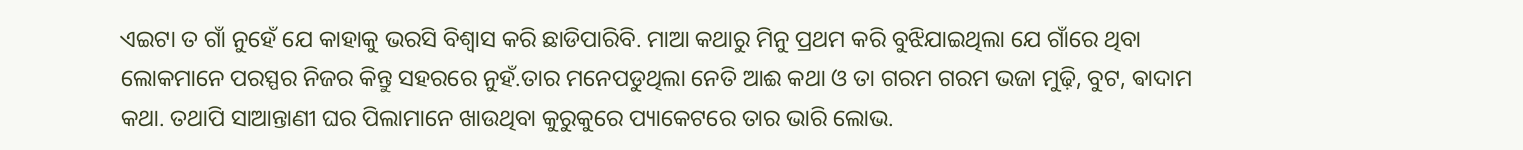ଏଇଟା ତ ଗାଁ ନୁହେଁ ଯେ କାହାକୁ ଭରସି ବିଶ୍ୱାସ କରି ଛାଡିପାରିବି. ମାଆ କଥାରୁ ମିନୁ ପ୍ରଥମ କରି ବୁଝିଯାଇଥିଲା ଯେ ଗାଁରେ ଥିବା ଲୋକମାନେ ପରସ୍ପର ନିଜର କିନ୍ତୁ ସହରରେ ନୁହଁ.ତାର ମନେପଡୁଥିଲା ନେତି ଆଈ କଥା ଓ ତା ଗରମ ଗରମ ଭଜା ମୁଢ଼ି, ବୁଟ, ଵାଦାମ କଥା. ତଥାପି ସାଆନ୍ତାଣୀ ଘର ପିଲାମାନେ ଖାଉଥିବା କୁରୁକୁରେ ପ୍ୟାକେଟରେ ତାର ଭାରି ଲୋଭ.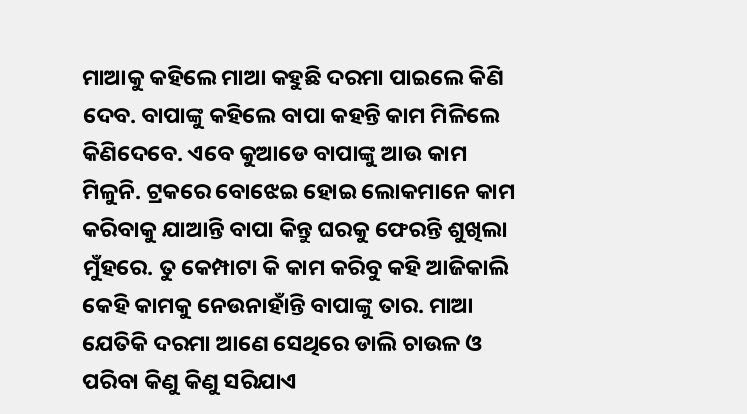ମାଆକୁ କହିଲେ ମାଆ କହୁଛି ଦରମା ପାଇଲେ କିଣି ଦେବ. ବାପାଙ୍କୁ କହିଲେ ବାପା କହନ୍ତି କାମ ମିଳିଲେ କିଣିଦେବେ. ଏବେ କୁଆଡେ ବାପାଙ୍କୁ ଆଉ କାମ ମିଳୁନି. ଟ୍ରକରେ ବୋଝେଇ ହୋଇ ଲୋକମାନେ କାମ କରିବାକୁ ଯାଆନ୍ତି ବାପା କିନ୍ତୁ ଘରକୁ ଫେରନ୍ତି ଶୁଖିଲା ମୁଁହରେ. ତୁ କେମ୍ପାଟା କି କାମ କରିବୁ କହି ଆଜିକାଲି କେହି କାମକୁ ନେଉନାହାଁନ୍ତି ବାପାଙ୍କୁ ତାର. ମାଆ ଯେତିକି ଦରମା ଆଣେ ସେଥିରେ ଡାଲି ଚାଉଳ ଓ ପରିବା କିଣୁ କିଣୁ ସରିଯାଏ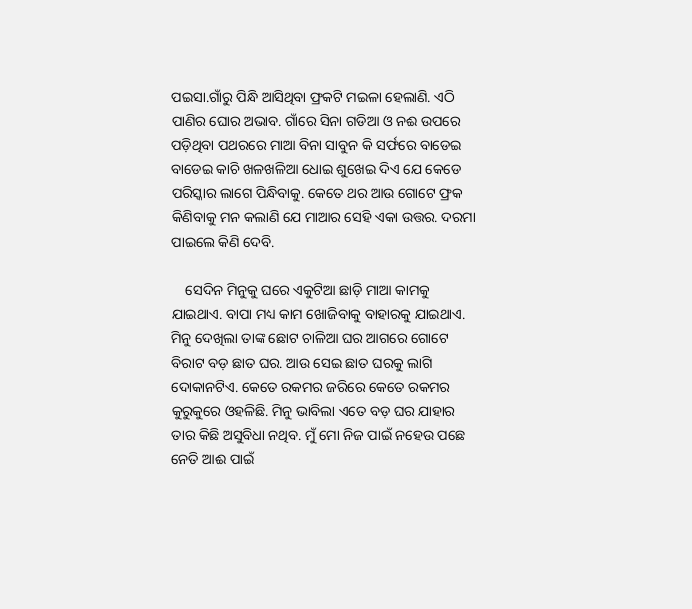ପଇସା.ଗାଁରୁ ପିନ୍ଧି ଆସିଥିବା ଫ୍ରକଟି ମଇଳା ହେଲାଣି. ଏଠି ପାଣିର ଘୋର ଅଭାବ. ଗାଁରେ ସିନା ଗଡିଆ ଓ ନଈ ଉପରେ ପଡ଼ିଥିବା ପଥରରେ ମାଆ ବିନା ସାବୁନ କି ସର୍ଫରେ ବାଡେଇ ବାଡେଇ କାଚି ଖଳଖଳିଆ ଧୋଇ ଶୁଖେଇ ଦିଏ ଯେ କେଡେ ପରିସ୍କାର ଲାଗେ ପିନ୍ଧିବାକୁ. କେତେ ଥର ଆଉ ଗୋଟେ ଫ୍ରକ କିଣିବାକୁ ମନ କଲାଣି ଯେ ମାଆର ସେହି ଏକା ଉତ୍ତର. ଦରମା ପାଇଲେ କିଣି ଦେବି.

    ସେଦିନ ମିନୁକୁ ଘରେ ଏକୁଟିଆ ଛାଡ଼ି ମାଆ କାମକୁ ଯାଇଥାଏ. ବାପା ମଧ୍ୟ କାମ ଖୋଜିବାକୁ ବାହାରକୁ ଯାଇଥାଏ. ମିନୁ ଦେଖିଲା ତାଙ୍କ ଛୋଟ ଚାଳିଆ ଘର ଆଗରେ ଗୋଟେ ବିରାଟ ବଡ଼ ଛାତ ଘର. ଆଉ ସେଇ ଛାତ ଘରକୁ ଲାଗି ଦୋକାନଟିଏ. କେତେ ରକମର ଜରିରେ କେତେ ରକମର କୁରୁକୁରେ ଓହଳିଛି. ମିନୁ ଭାବିଲା ଏତେ ବଡ଼ ଘର ଯାହାର ତାର କିଛି ଅସୁବିଧା ନଥିବ. ମୁଁ ମୋ ନିଜ ପାଇଁ ନହେଉ ପଛେ ନେତି ଆଈ ପାଇଁ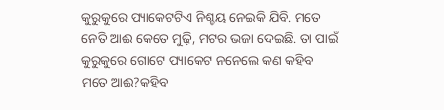କୁରୁକୁରେ ପ୍ୟାକେଟଟିଏ ନିଶ୍ଚୟ ନେଇକି ଯିବି. ମତେ ନେତି ଆଈ କେତେ ମୁଢ଼ି, ମଟର ଭଜା ଦେଇଛି. ତା ପାଇଁ କୁରୁକୁରେ ଗୋଟେ ପ୍ୟାକେଟ ନନେଲେ କଣ କହିବ ମତେ ଆଈ?କହିବ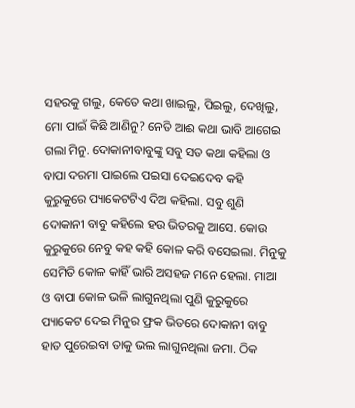ସହରକୁ ଗଲୁ, କେତେ କଥା ଖାଇଲୁ, ପିଇଲୁ, ଦେଖିଲୁ, ମୋ ପାଇଁ କିଛି ଆଣିନୁ? ନେତି ଆଈ କଥା ଭାବି ଆଗେଇ ଗଲା ମିନୁ. ଦୋକାନୀବାବୁଙ୍କୁ ସବୁ ସତ କଥା କହିଲା ଓ ବାପା ଦରମା ପାଇଲେ ପଇସା ଦେଇଦେବ କହି କୁରୁକୁରେ ପ୍ୟାକେଟଟିଏ ଦିଅ କହିଲା. ସବୁ ଶୁଣି ଦୋକାନୀ ବାବୁ କହିଲେ ହଉ ଭିତରକୁ ଆସେ. କୋଉ କୁରୁକୁରେ ନେବୁ କହ କହି କୋଳ କରି ବସେଇଲା. ମିନୁକୁ ସେମିତି କୋଳ କାହିଁ ଭାରି ଅସହଜ ମନେ ହେଲା. ମାଆ ଓ ବାପା କୋଳ ଭଳି ଲାଗୁନଥିଲା ପୁଣି କୁରୁକୁରେ ପ୍ୟାକେଟ ଦେଇ ମିନୁର ଫ୍ରକ ଭିତରେ ଦୋକାନୀ ବାବୁ ହାତ ପୁରେଇବା ତାକୁ ଭଲ ଲାଗୁନଥିଲା ଜମା. ଠିକ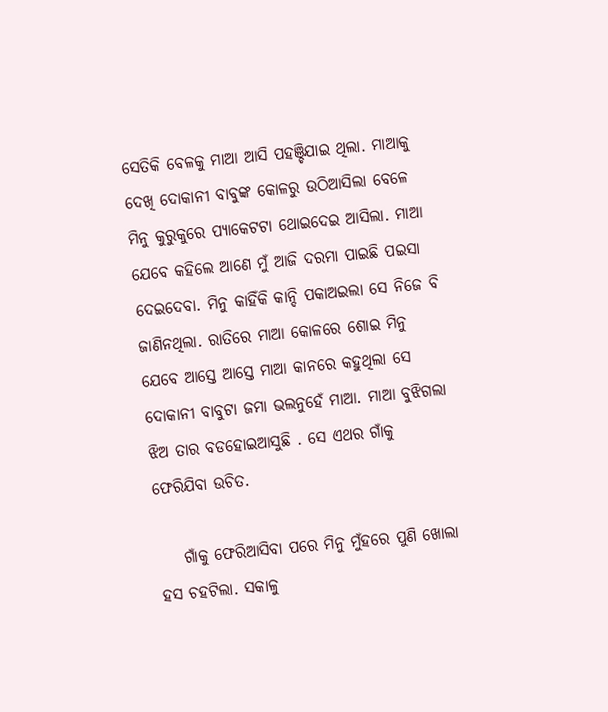ସେତିକି ବେଳକୁ ମାଆ ଆସି ପହଞ୍ଚିଯାଇ ଥିଲା. ମାଆକୁ ଦେଖି ଦୋକାନୀ ବାବୁଙ୍କ କୋଳରୁ ଉଠିଆସିଲା ବେଳେ ମିନୁ କୁରୁକୁରେ ପ୍ୟାକେଟଟା ଥୋଇଦେଇ ଆସିଲା. ମାଆ ଯେବେ କହିଲେ ଆଣେ ମୁଁ ଆଜି ଦରମା ପାଇଛି ପଇସା ଦେଇଦେବା. ମିନୁ କାହିଁକି କାନ୍ଦି ପକାଅଇଲା ସେ ନିଜେ ବି ଜାଣିନଥିଲା. ରାତିରେ ମାଆ କୋଳରେ ଶୋଇ ମିନୁ ଯେବେ ଆସ୍ତେ ଆସ୍ତେ ମାଆ କାନରେ କହୁଥିଲା ସେ ଦୋକାନୀ ବାବୁଟା ଜମା ଭଲନୁହେଁ ମାଆ. ମାଆ ବୁଝିଗଲା ଝିଅ ତାର ବଡହୋଇଆସୁଛି . ସେ ଏଥର ଗାଁକୁ ଫେରିଯିବା ଉଚିତ.

    ଗାଁକୁ ଫେରିଆସିବା ପରେ ମିନୁ ମୁଁହରେ ପୁଣି ଖୋଲା ହସ ଚହଟିଲା. ସକାଳୁ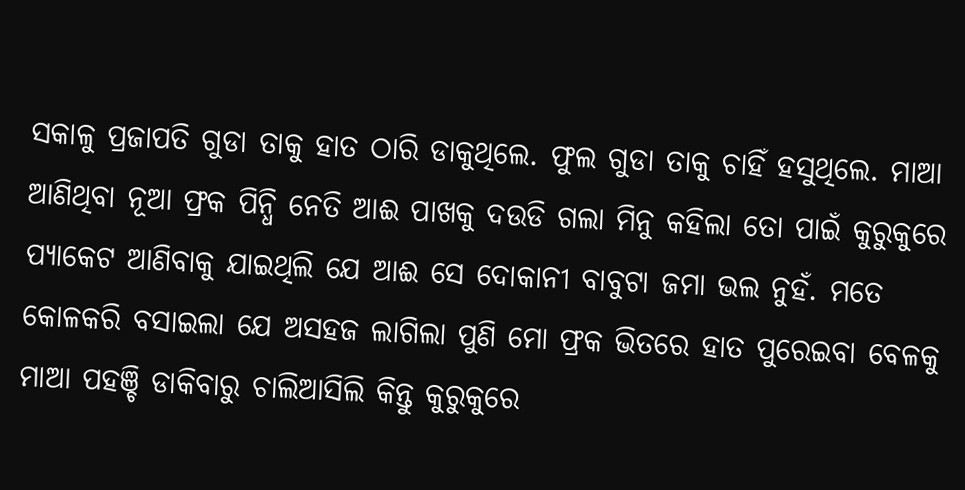ସକାଳୁ ପ୍ରଜାପତି ଗୁଡା ତାକୁ ହାତ ଠାରି ଡାକୁଥିଲେ. ଫୁଲ ଗୁଡା ତାକୁ ଚାହିଁ ହସୁଥିଲେ. ମାଆ ଆଣିଥିବା ନୂଆ ଫ୍ରକ ପିନ୍ଧି ନେତି ଆଈ ପାଖକୁ ଦଉଡି ଗଲା ମିନୁ କହିଲା ତୋ ପାଇଁ କୁରୁକୁରେ ପ୍ୟାକେଟ ଆଣିବାକୁ ଯାଇଥିଲି ଯେ ଆଈ ସେ ଦୋକାନୀ ବାବୁଟା ଜମା ଭଲ ନୁହଁ. ମତେ କୋଳକରି ବସାଇଲା ଯେ ଅସହଜ ଲାଗିଲା ପୁଣି ମୋ ଫ୍ରକ ଭିତରେ ହାତ ପୁରେଇବା ବେଳକୁ ମାଆ ପହଞ୍ଚି ଡାକିବାରୁ ଚାଲିଆସିଲି କିନ୍ତୁ କୁରୁକୁରେ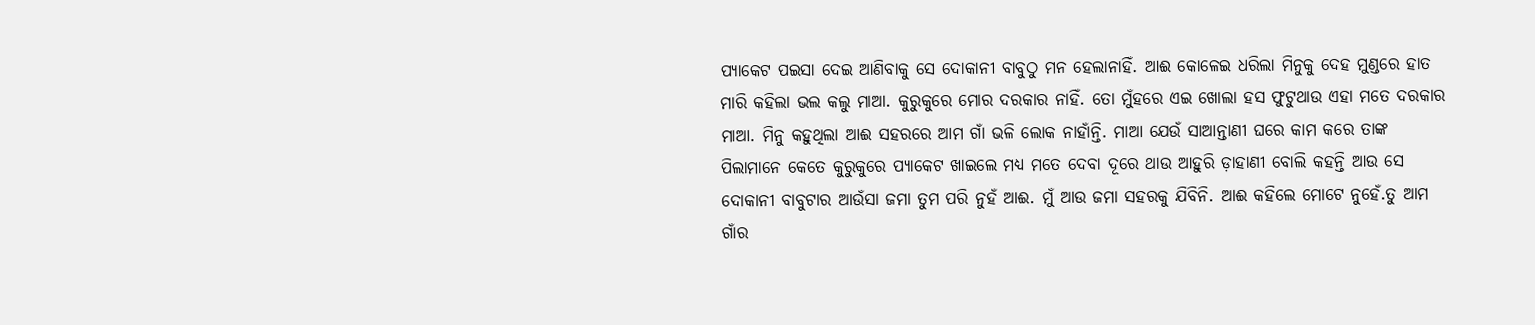ପ୍ୟାକେଟ ପଇସା ଦେଇ ଆଣିବାକୁ ସେ ଦୋକାନୀ ବାବୁଠୁ ମନ ହେଲାନାହିଁ. ଆଈ କୋଳେଇ ଧରିଲା ମିନୁକୁ ଦେହ ମୁଣ୍ଡରେ ହାତ ମାରି କହିଲା ଭଲ କଲୁ ମାଆ. କୁରୁକୁରେ ମୋର ଦରକାର ନାହିଁ. ତୋ ମୁଁହରେ ଏଇ ଖୋଲା ହସ ଫୁଟୁଥାଉ ଏହା ମତେ ଦରକାର ମାଆ. ମିନୁ କହୁଥିଲା ଆଈ ସହରରେ ଆମ ଗାଁ ଭଳି ଲୋକ ନାହାଁନ୍ତି. ମାଆ ଯେଉଁ ସାଆନ୍ତାଣୀ ଘରେ କାମ କରେ ତାଙ୍କ ପିଲାମାନେ କେତେ କୁରୁକୁରେ ପ୍ୟାକେଟ ଖାଇଲେ ମଧ୍ୟ ମତେ ଦେବା ଦୂରେ ଥାଉ ଆହୁରି ଡ଼ାହାଣୀ ବୋଲି କହନ୍ତି ଆଉ ସେ ଦୋକାନୀ ବାବୁଟାର ଆଉଁସା ଜମା ତୁମ ପରି ନୁହଁ ଆଈ. ମୁଁ ଆଉ ଜମା ସହରକୁ ଯିବିନି. ଆଈ କହିଲେ ମୋଟେ ନୁହେଁ.ତୁ ଆମ ଗାଁର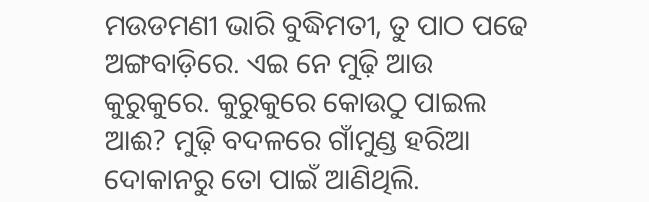ମଉଡମଣୀ ଭାରି ବୁଦ୍ଧିମତୀ, ତୁ ପାଠ ପଢେ ଅଙ୍ଗବାଡ଼ିରେ. ଏଇ ନେ ମୁଢ଼ି ଆଉ କୁରୁକୁରେ. କୁରୁକୁରେ କୋଉଠୁ ପାଇଲ ଆଈ? ମୁଢ଼ି ବଦଳରେ ଗାଁମୁଣ୍ଡ ହରିଆ ଦୋକାନରୁ ତୋ ପାଇଁ ଆଣିଥିଲି.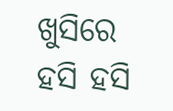ଖୁସିରେ ହସି ହସି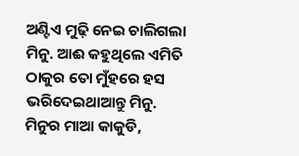ଅଣ୍ଟିଏ ମୁଢ଼ି ନେଇ ଚାଲିଗଲା ମିନୁ. ଆଈ କହୁଥିଲେ ଏମିତି ଠାକୁର ତୋ ମୁଁହରେ ହସ ଭରିଦେଇଥାଆନ୍ତୁ ମିନୁ. ମିନୁର ମାଆ କାକୁଡି,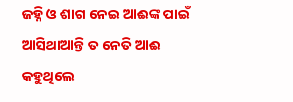ଜହ୍ନି ଓ ଶାଗ ନେଇ ଆଈଙ୍କ ପାଇଁ ଆସିଥାଆନ୍ତି ତ ନେତି ଆଈ କହୁଥିଲେ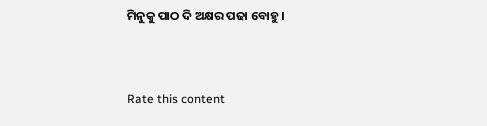ମିନୁକୁ ପାଠ ଦି ଅକ୍ଷର ପଢା ବୋହୁ ।


Rate this content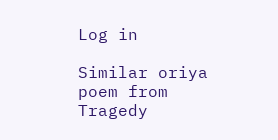Log in

Similar oriya poem from Tragedy